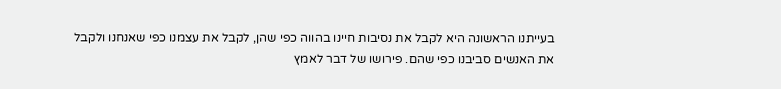בעייתנו הראשונה היא לקבל את נסיבות חיינו בהווה כפי שהן, לקבל את עצמנו כפי שאנחנו ולקבל את האנשים סביבנו כפי שהם. פירושו של דבר לאמץ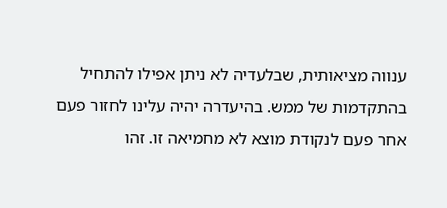ענווה מציאותית, שבלעדיה לא ניתן אפילו להתחיל בהתקדמות של ממש. בהיעדרה יהיה עלינו לחזור פעם אחר פעם לנקודת מוצא לא מחמיאה זו. זהו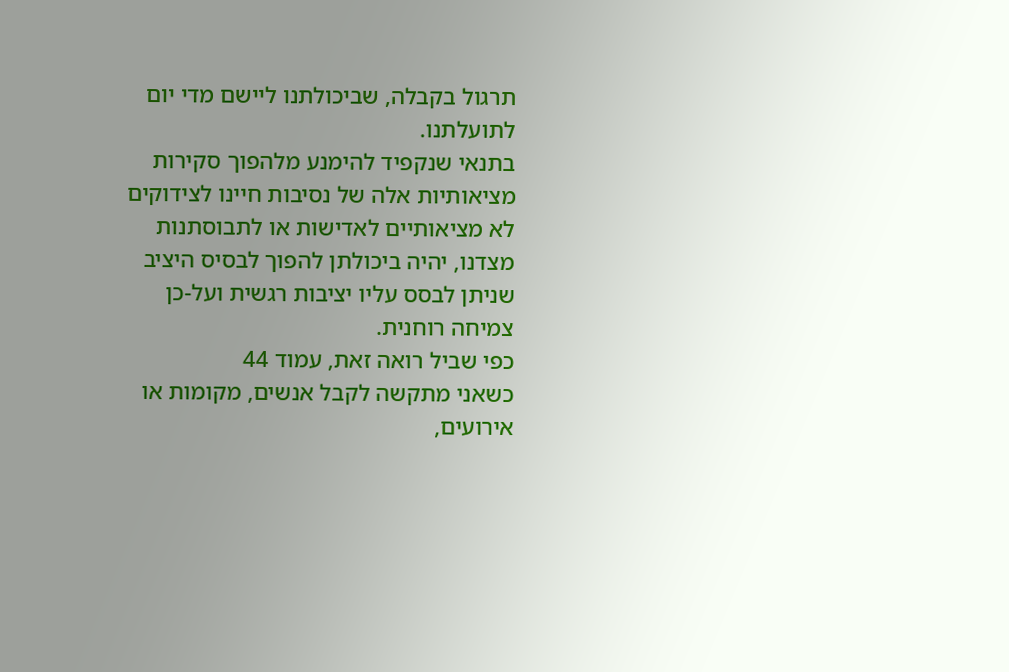תרגול בקבלה, שביכולתנו ליישם מדי יום לתועלתנו.
בתנאי שנקפיד להימנע מלהפוך סקירות מציאותיות אלה של נסיבות חיינו לצידוקים לא מציאותיים לאדישות או לתבוסתנות מצדנו, יהיה ביכולתן להפוך לבסיס היציב שניתן לבסס עליו יציבות רגשית ועל-כן צמיחה רוחנית.
כפי שביל רואה זאת, עמוד 44
כשאני מתקשה לקבל אנשים, מקומות או אירועים,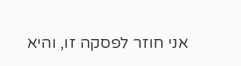אני חוזר לפסקה זו, והיא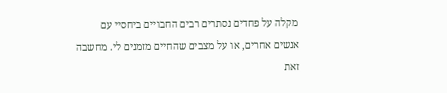מקלה על פחדים נסתרים רבים החבויים ביחסיי עם אנשים אחרים, או על מצבים שהחיים מזמנים לי. מחשבה זאת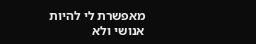מאפשרת לי להיות אנושי ולא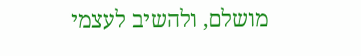מושלם, ולהשיב לעצמי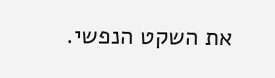את השקט הנפשי.